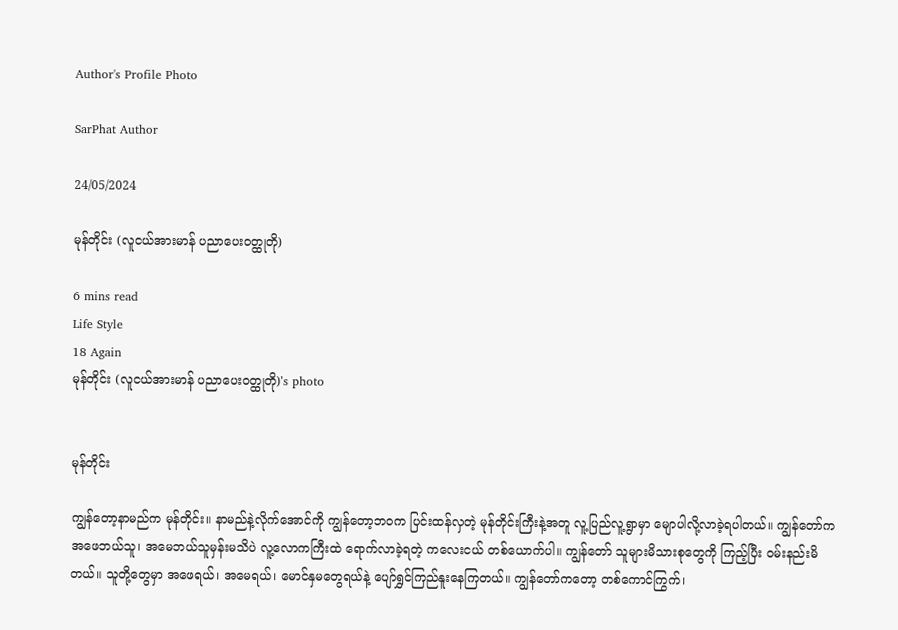Author's Profile Photo

SarPhat Author

24/05/2024

မုန်တိုင်း (လူငယ်အားမာန် ပညာပေးဝတ္ထုတို)

6 mins read
Life Style
18 Again
မုန်တိုင်း (လူငယ်အားမာန် ပညာပေးဝတ္ထုတို)'s photo


မုန်တိုင်း

ကျွန်တော့နာမည်က မုန်တိုင်း။ နာမည်နဲ့လိုက်အောင်ကို ကျွန်တော့ဘဝက ပြင်းထန်လှတဲ့ မုန်တိုင်းကြီးနဲ့အတူ လူ့ပြည်လူ့ရွာမှာ မျောပါလို့လာခဲ့ရပါတယ်။ ကျွန်တော်က အဖေဘယ်သူ၊ အမေဘယ်သူမှန်းမသိပဲ လူ့လောကကြီးထဲ ရောက်လာခဲ့ရတဲ့ ကလေးငယ် တစ်ယောက်ပါ။ ကျွန်တော် သူများမိသားစုတွေကို ကြည့်ပြီး ဝမ်းနည်းမိတယ်။ သူတို့တွေမှာ အဖေရယ်၊ အမေရယ်၊ မောင်နှမတွေရယ်နဲ့ ပျော်ရွှင်ကြည်နူးနေကြတယ်။ ကျွန်တော်ကတော့ တစ်ကောင်ကြွက်၊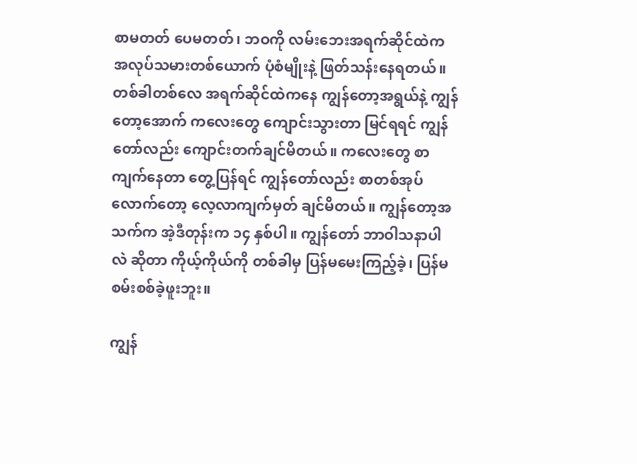စာမတတ် ပေမတတ်၊ ဘဝကို လမ်းဘေးအရက်ဆိုင်ထဲက အလုပ်သမားတစ်ယောက် ပုံစံမျိုးနဲ့ ဖြတ်သန်းနေရတယ်။ တစ်ခါတစ်လေ အရက်ဆိုင်ထဲကနေ ကျွန်တော့အရွယ်နဲ့ ကျွန်တော့အောက် ကလေးတွေ ကျောင်းသွားတာ မြင်ရရင် ကျွန်တော်လည်း ကျောင်းတက်ချင်မိတယ်။ ကလေးတွေ စာကျက်နေတာ တွေ့ပြန်ရင် ကျွန်တော်လည်း စာတစ်အုပ်လောက်တော့ လေ့လာကျက်မှတ် ချင်မိတယ်။ ကျွန်တော့အသက်က အဲ့ဒီတုန်းက ၁၄ နှစ်ပါ။ ကျွန်တော် ဘာဝါသနာပါလဲ ဆိုတာ ကိုယ့်ကိုယ်ကို တစ်ခါမှ ပြန်မမေးကြည့်ခဲ့၊ ပြန်မစမ်းစစ်ခဲ့ဖူးဘူး။

ကျွန်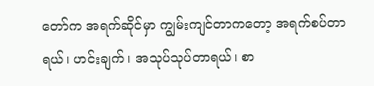တော်က အရက်ဆိုင်မှာ ကျွမ်းကျင်တာကတော့ အရက်စပ်တာရယ်၊ ဟင်းချက်၊ အသုပ်သုပ်တာရယ်၊ စာ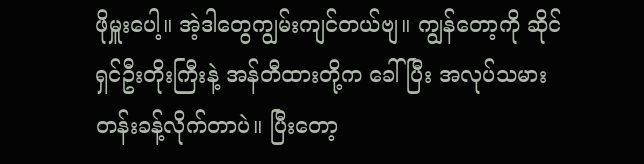ဖိုမှူးပေါ့။ အဲ့ဒါတွေကျွမ်းကျင်တယ်ဗျ။ ကျွန်တော့ကို ဆိုင်ရှင်ဦးတိုးကြီးနဲ့ အန်တီထားတို့က ခေါ်ပြီး အလုပ်သမားတန်းခန့်လိုက်တာပဲ။ ပြီးတော့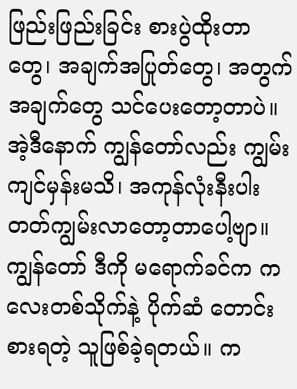ဖြည်းဖြည်းခြင်း စားပွဲထိုးတာတွေ၊ အချက်အပြုတ်တွေ၊ အတွက်အချက်တွေ သင်ပေးတော့တာပဲ။ အဲ့ဒီနောက် ကျွန်တော်လည်း ကျွမ်းကျင်မှန်းမသိ၊ အကုန်လုံးနီးပါး တတ်ကျွမ်းလာတော့တာပေါ့ဗျာ။ ကျွန်တော် ဒီကို မရောက်ခင်က ကလေးတစ်သိုက်နဲ့ ပိုက်ဆံ တောင်းစားရတဲ့ သူဖြစ်ခဲ့ရတယ်။ က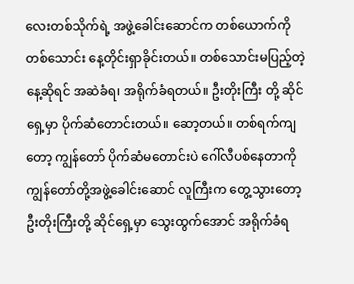လေးတစ်သိုက်ရဲ့ အဖွဲ့ခေါင်းဆောင်က တစ်ယောက်ကို တစ်သောင်း နေ့တိုင်းရှာခိုင်းတယ်။ တစ်သောင်းမပြည့်တဲ့ နေ့ဆိုရင် အဆဲခံရ၊ အရိုက်ခံရတယ်။ ဦးတိုးကြီး တို့ ဆိုင်ရှေ့မှာ ပိုက်ဆံတောင်းတယ်။ ဆော့တယ်။ တစ်ရက်ကျတော့ ကျွန်တော် ပိုက်ဆံမတောင်းပဲ ဂေါ်လီပစ်နေတာကို ကျွန်တော်တို့အဖွဲ့ခေါင်းဆောင် လူကြီးက တွေ့သွားတော့ ဦးတိုးကြီးတို့ ဆိုင်ရှေ့မှာ သွေးထွက်အောင် အရိုက်ခံရ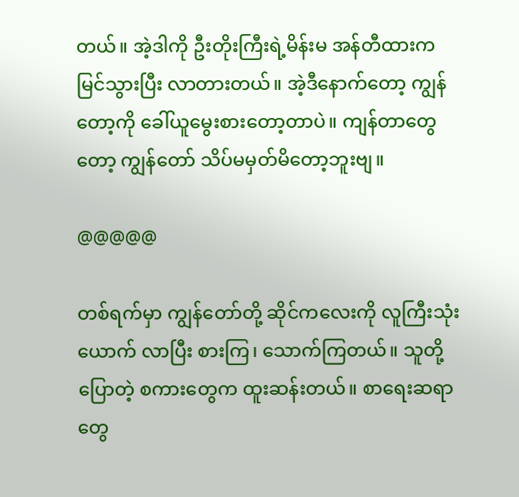တယ်။ အဲ့ဒါကို ဦးတိုးကြီးရဲ့မိန်းမ အန်တီထားက မြင်သွားပြီး လာတားတယ်။ အဲ့ဒီနောက်တော့ ကျွန်တော့ကို ခေါ်ယူမွေးစားတော့တာပဲ။ ကျန်‌တာတွေတော့ ကျွန်တော် သိပ်မမှတ်မိတော့ဘူးဗျ။

@@@@@

တစ်ရက်မှာ ကျွန်တော်တို့ ဆိုင်ကလေးကို လူကြီးသုံးယောက် လာပြီး စားကြ၊ သောက်ကြတယ်။ သူတို့ပြောတဲ့ စကားတွေက ထူးဆန်းတယ်။ စာရေးဆရာတွေ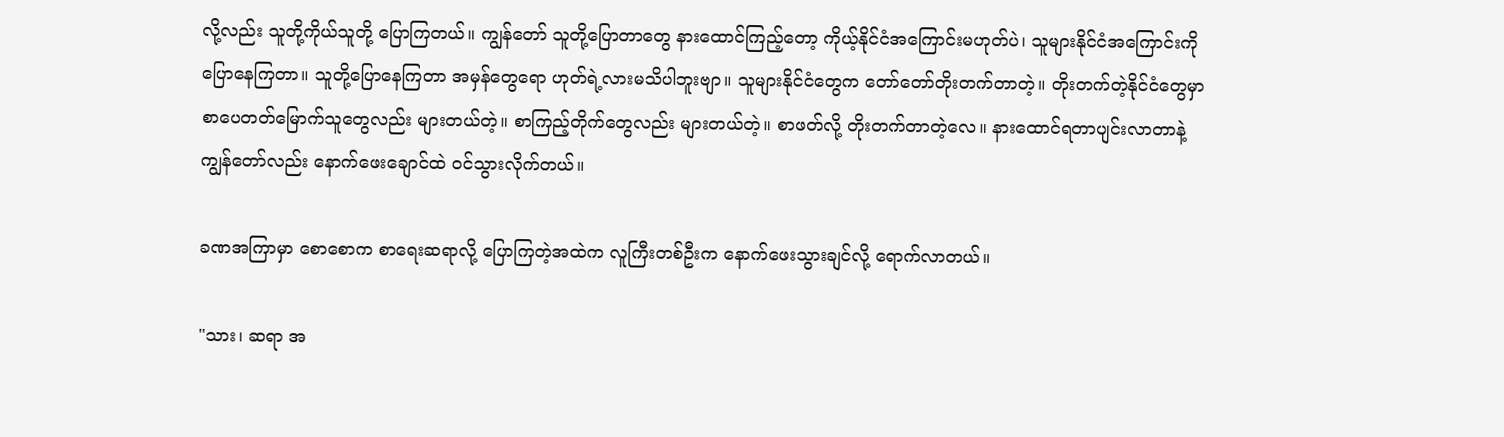လို့လည်း သူတို့ကိုယ်သူတို့ ပြောကြတယ်။ ကျွန်တော် သူတို့ပြောတာတွေ နားထောင်ကြည့်တော့ ကိုယ့်နိုင်ငံအကြောင်းမဟုတ်ပဲ၊ သူများနိုင်ငံအကြောင်းကို ပြောနေကြတာ။ သူတို့ပြောနေကြတာ အမှန်တွေရော ဟုတ်ရဲ့လားမသိပါဘူးဗျာ။ သူများနိုင်ငံတွေက တော်တော်တိုးတက်တာတဲ့။ တိုးတက်တဲ့နိုင်ငံတွေမှာ စာပေတတ်မြောက်သူတွေလည်း များတယ်တဲ့။ စာကြည့်တိုက်တွေလည်း များတယ်တဲ့။ စာဖတ်လို့ တိုးတက်တာတဲ့လေ။ နားထောင်ရတာပျင်းလာတာနဲ့ ကျွန်တော်လည်း နောက်ဖေးချောင်ထဲ ဝင်သွားလိုက်တယ်။

ခဏအကြာမှာ စောစောက စာရေးဆရာလို့ ပြောကြတဲ့အထဲက လူကြီးတစ်ဦးက နောက်ဖေးသွားချင်လို့ ရောက်လာတယ်။

"သား၊ ဆရာ အ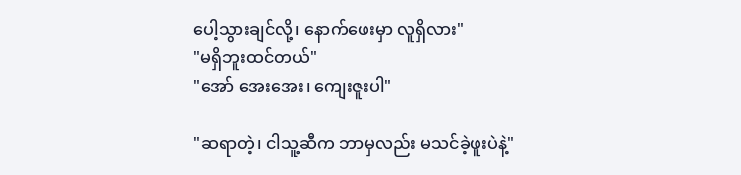ပေါ့သွားချင်လို့၊ နောက်ဖေးမှာ လူရှိလား"
"မရှိဘူးထင်တယ်"
"အော် အေးအေး၊ ကျေးဇူးပါ"

"ဆရာတဲ့၊ ငါသူ့ဆီက ဘာမှလည်း မသင်ခဲ့ဖူးပဲနဲ့"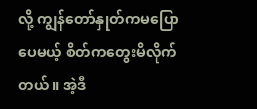လို့ ကျွန်တော်နှုတ်ကမပြောပေမယ့် စိတ်ကတွေးမိလိုက်တယ်။ အဲ့ဒီ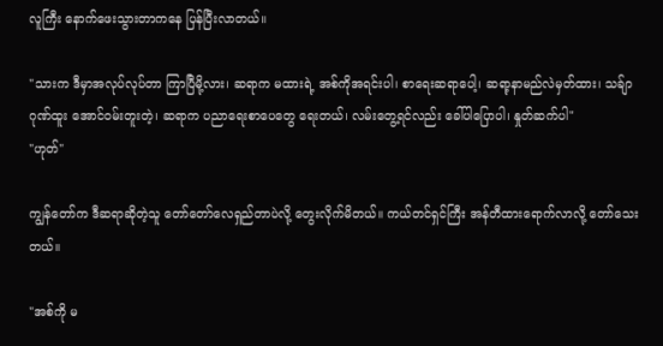လူကြီး နောက်ဖေးသွားတာကနေ ပြန်ပြီးလာတယ်။

"သားက ဒီမှာအလုပ်လုပ်တာ ကြာပြီမို့လား၊ ဆရာက မထားရဲ့ အစ်ကိုအရင်းပါ၊ စာရေးဆရာပေါ့၊ ဆရာ့နာမည်လဲမှတ်ထား၊ သခ်ျာဂုဏ်ထူး အောင်ဝမ်းတူးတဲ့၊ ဆရာက ပညာရေးစာပေတွေ ရေးတယ်၊ လမ်းတွေ့ရင်လည်း ခေါ်ပါပြောပါ၊ နှုတ်ဆက်ပါ"
"ဟုတ်"

ကျွန်တော်က ဒီဆရာဆိုတဲ့သူ တော်တော်လေရှည်တာပဲလို့ တွေးလိုက်မိတယ်။ ကယ်တင်ရှင်ကြီး အန်တီထားရောက်လာလို့ တော်သေးတယ်။

"အစ်ကို မ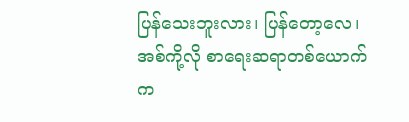ပြန်သေးဘူးလား၊ ပြန်တော့လေ၊ အစ်ကို့လို စာရေးဆရာတစ်ယောက်က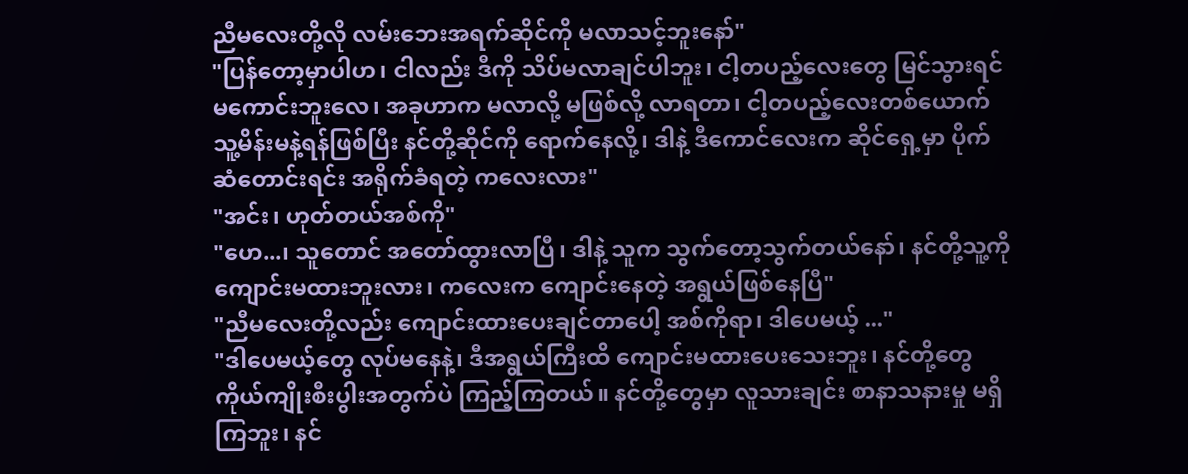ညီမလေးတို့လို လမ်းဘေးအရက်ဆိုင်ကို မလာသင့်ဘူးနော်"
"ပြန်တော့မှာပါဟ၊ ငါလည်း ဒီကို သိပ်မလာချင်ပါဘူး၊ ငါ့တပည့်လေးတွေ မြင်သွားရင် မကောင်းဘူးလေ၊ အခုဟာက မလာလို့ မဖြစ်လို့ လာရတာ၊ ငါ့တပည့်လေးတစ်ယောက် သူ့မိန်းမနဲ့ရန်ဖြစ်ပြီး နင်တို့ဆိုင်ကို ရောက်နေလို့၊ ဒါနဲ့ ဒီကောင်လေးက ဆိုင်ရှေ့မှာ ပိုက်ဆံတောင်းရင်း အရိုက်ခံရတဲ့ ကလေးလား"
"အင်း၊ ဟုတ်တယ်အစ်ကို"
"ဟေ...၊ သူတောင် အတော်ထွားလာပြီ၊ ဒါနဲ့ သူက သွက်တော့သွက်တယ်နော်၊ နင်တို့သူ့ကို ကျောင်းမထားဘူးလား၊ ကလေးက ကျောင်းနေတဲ့ အရွယ်ဖြစ်နေပြီ"
"ညီမလေးတို့လည်း ကျောင်းထားပေးချင်တာပေါ့ အစ်ကိုရာ၊ ဒါပေမယ့် ..."
"ဒါပေမယ့်တွေ လုပ်မနေနဲ့၊ ဒီအရွယ်ကြီးထိ ကျောင်းမထားပေးသေးဘူး၊ နင်တို့တွေ ကိုယ်ကျိုးစီးပွါးအတွက်ပဲ ကြည့်ကြတယ်။ နင်တို့တွေမှာ လူသားချင်း စာနာသနားမှု မရှိကြဘူး၊ နင်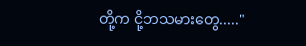တို့က ငို့ဘသမားတွေ....."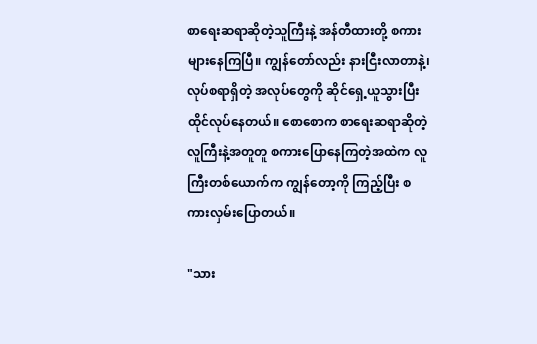စာရေးဆရာဆိုတဲ့သူကြီးနဲ့ အန်တီထားတို့ စကားများနေကြပြီ။ ကျွန်တော်လည်း နားငြီးလာတာနဲ့၊ လုပ်စရာရှိတဲ့ အလုပ်တွေကို ဆိုင်ရှေ့ယူသွားပြီး ထိုင်လုပ်နေတယ်။ စောစောက စာရေးဆရာဆိုတဲ့ လူကြီးနဲ့အတူတူ စကားပြောနေကြတဲ့အထဲက လူကြီးတစ်ယောက်က ကျွန်တော့ကို ကြည့်ပြီး စကားလှမ်းပြောတယ်။

"သား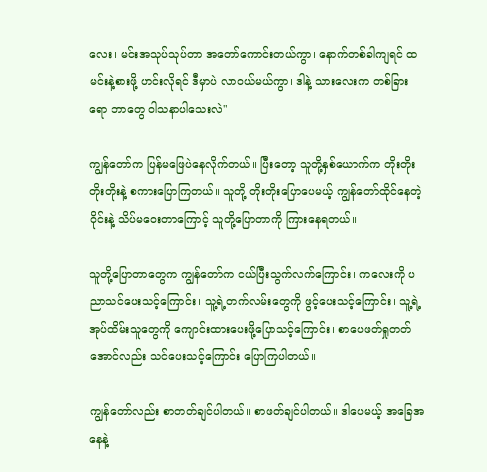လေး၊ မင်းအသုပ်သုပ်တာ အတော်ကောင်းတယ်ကွာ၊ နောက်တစ်ခါကျရင် ထမင်းနဲ့စားဖို့ ဟင်းလိုရင် ဒီမှာပဲ လာဝယ်မယ်ကွာ၊ ဒါနဲ့ သားလေးက တစ်ခြားရော ဘာတွေ ဝါသနာပါသေးလဲ"

ကျွန်တော်က ပြန်မဖြေပဲနေလိုက်တယ်။ ပြီးတော့ သူတို့နှစ်ယောက်က တိုးတိုးတိုးတိုးနဲ့ စကားပြောကြတယ်။ သူတို့ တိုးတိုးပြောပေမယ့် ကျွန်တော်ထိုင်နေတဲ့ ဝိုင်းနဲ့ သိပ်မဝေးတာကြောင့် သူတို့ပြောတာကို ကြားနေရတယ်။

သူတို့ပြောတာတွေက ကျွန်တော်က ငယ်ပြီးသွက်လက်ကြောင်း၊ ကလေးကို ပညာသင်ပေးသင့်ကြောင်း၊ သူ့ရဲ့တက်လမ်းတွေကို ဖွင့်ပေးသင့်ကြောင်း၊ သူ့ရဲ့အုပ်ထိမ်းသူတွေကို ကျောင်းထားပေးဖို့ပြောသင့်ကြောင်း၊ စာပေဖတ်ရှုတတ်အောင်လည်း သင်ပေးသင့်ကြောင်း ပြောကြပါတယ်။

ကျွန်တော်လည်း စာတတ်ချင်ပါတယ်။ စာဖတ်ချင်ပါတယ်။ ဒါပေမယ့် အခြေအနေနဲ့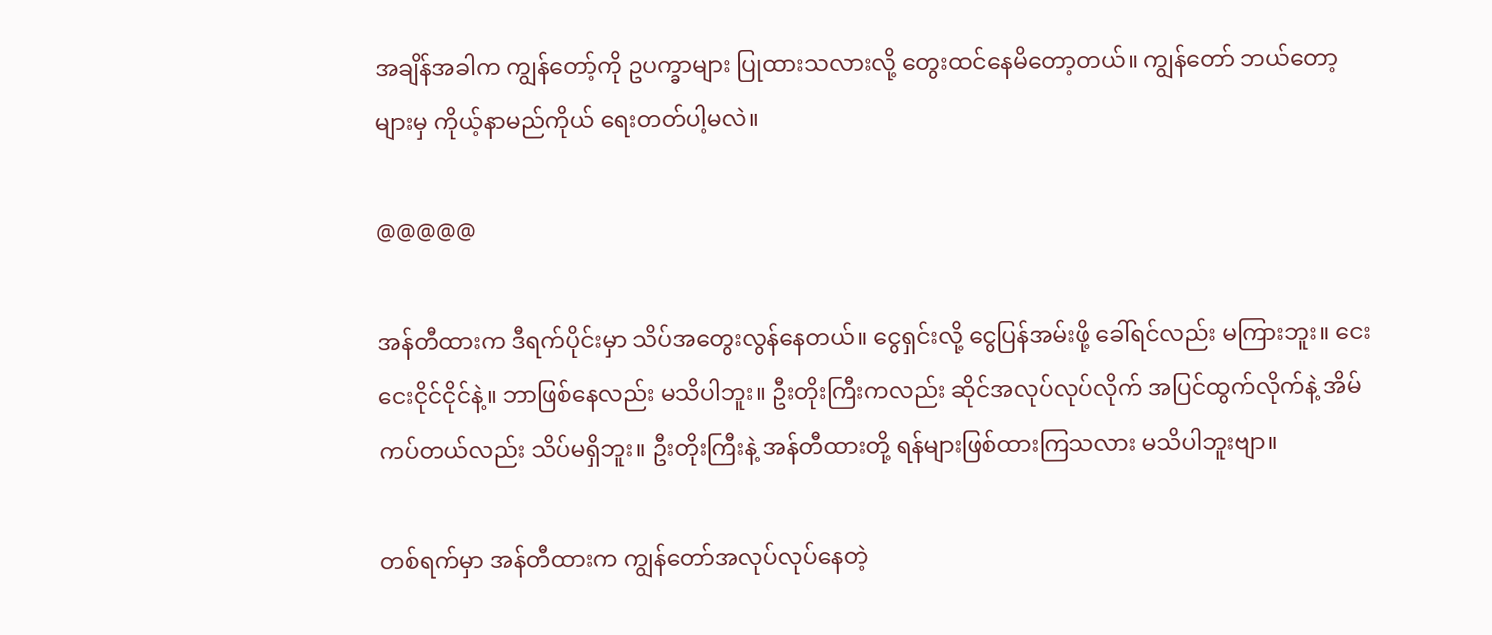အချိန်အခါက ကျွန်တော့်ကို ဥပက္ခာများ ပြုထားသလားလို့ တွေးထင်နေမိတော့တယ်။ ကျွန်တော် ဘယ်တော့များမှ ကိုယ့်နာမည်ကိုယ် ရေးတတ်ပါ့မလဲ။

@@@@@

အန်တီထားက ဒီရက်ပိုင်းမှာ သိပ်အတွေးလွန်နေတယ်။ ငွေရှင်းလို့ ငွေပြန်အမ်းဖို့ ခေါ်ရင်လည်း မကြားဘူး။ ငေးငေးငိုင်ငိုင်နဲ့။ ဘာဖြစ်နေလည်း မသိပါဘူး။ ဦးတိုးကြီးကလည်း ဆိုင်အလုပ်လုပ်လိုက် အပြင်ထွက်လိုက်နဲ့ အိမ်ကပ်တယ်လည်း သိပ်မရှိဘူး။ ဦးတိုးကြီးနဲ့ အန်တီထားတို့ ရန်များဖြစ်ထားကြသလား မသိပါဘူးဗျာ။

တစ်ရက်မှာ အန်တီထားက ကျွန်တော်အလုပ်လုပ်နေတဲ့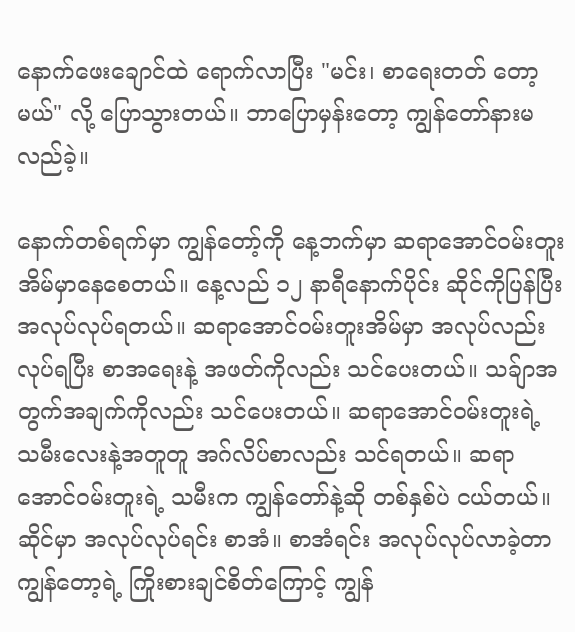နောက်ဖေးချောင်ထဲ ရောက်လာပြီး "မင်း၊ စာရေးတတ် တော့မယ်" လို့ ပြောသွားတယ်။ ဘာပြောမှန်းတော့ ကျွန်တော်နားမလည်ခဲ့။

နောက်တစ်ရက်မှာ ကျွန်တော့်ကို နေ့ဘက်မှာ ဆရာအောင်ဝမ်းတူးအိမ်မှာနေစေတယ်။ နေ့လည် ၁၂ နာရီနောက်ပိုင်း ဆိုင်ကိုပြန်ပြီး အလုပ်လုပ်ရတယ်။ ဆရာအောင်ဝမ်းတူးအိမ်မှာ အလုပ်လည်းလုပ်ရပြီး စာအရေးနဲ့ အဖတ်ကိုလည်း သင်ပေးတယ်။ သခ်ျာအတွက်အချက်ကိုလည်း သင်ပေးတယ်။ ဆရာအောင်ဝမ်းတူးရဲ့ သမီးလေးနဲ့အတူတူ အဂ်လိပ်စာလည်း သင်ရတယ်။ ဆရာအောင်ဝမ်းတူးရဲ့ သမီးက ကျွန်တော်နဲ့ဆို တစ်နှစ်ပဲ ငယ်တယ်။ ဆိုင်မှာ အလုပ်လုပ်ရင်း စာအံ။ စာအံရင်း အလုပ်လုပ်လာခဲ့တာ ကျွန်တော့ရဲ့ ကြိုးစားချင်စိတ်ကြောင့် ကျွန်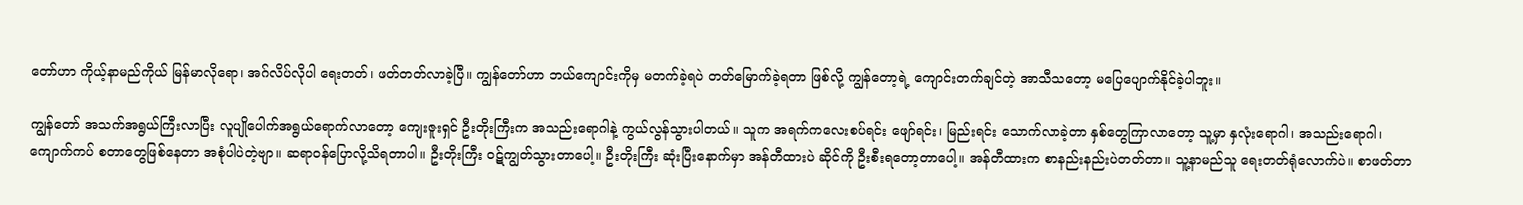တော်ဟာ ကိုယ့်နာမည်ကိုယ် မြန်မာလိုရော၊ အဂ်လိပ်လိုပါ ရေးတတ်၊ ဖတ်တတ်လာခဲ့ပြီ။ ကျွန်တော်ဟာ ဘယ်ကျောင်းကိုမှ မတက်ခဲ့ရပဲ တတ်မြောက်ခဲ့ရတာ ဖြစ်လို့ ကျွန်တော့ရဲ့ ကျောင်းတက်ချင်တဲ့ အာသီသတော့ မပြေပျောက်နိုင်ခဲ့ပါဘူး။

ကျွန်တော် အသက်အရွယ်ကြီးလာပြီး လူပျိုပေါက်အရွယ်ရောက်လာတော့ ကျေးဇူးရှင် ဦးတိုးကြီးက အသည်းရောဂါနဲ့ ကွယ်လွန်သွားပါတယ်။ သူက အရက်ကလေးစပ်ရင်း ဖျော်ရင်း၊ မြည်းရင်း သောက်လာခဲ့တာ နှစ်တွေကြာလာတော့ သူ့မှာ နှလုံးရောဂါ၊ အသည်းရောဂါ၊ ကျောက်ကပ် စတာတွေဖြစ်နေတာ အစုံပါပဲတဲ့ဗျာ။ ဆရာဝန်ပြောလို့သိရတာပါ။ ဦးတိုးကြီး ဝဋ်ကျွတ်သွားတာပေါ့။ ဦးတိုးကြီး ဆုံးပြီးနောက်မှာ အန်တီထားပဲ ဆိုင်ကို ဦးစီးရတော့တာပေါ့။ အန်တီထားက စာနည်းနည်းပဲတတ်တာ။ သူ့နာမည်သူ ရေးတတ်ရုံလောက်ပဲ။ စာဖတ်တာ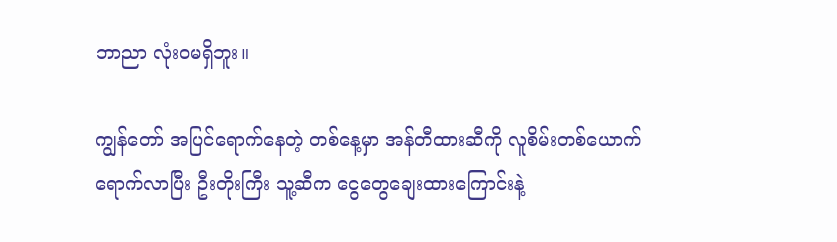ဘာညာ လုံးဝမရှိဘူး။

ကျွန်တော် အပြင်ရောက်နေတဲ့ တစ်နေ့မှာ အန်တီထားဆီကို လူစိမ်းတစ်ယောက် ရောက်လာပြီး ဦးတိုးကြီး သူ့ဆီက ငွေတွေချေးထားကြောင်းနဲ့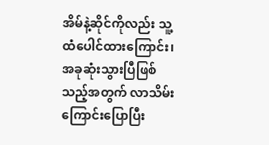အိမ်နဲ့ဆိုင်ကိုလည်း သူ့ထံပေါင်ထားကြောင်း၊ အခုဆုံးသွားပြီဖြစ်သည့်အတွက် လာသိမ်းကြောင်းပြောပြီး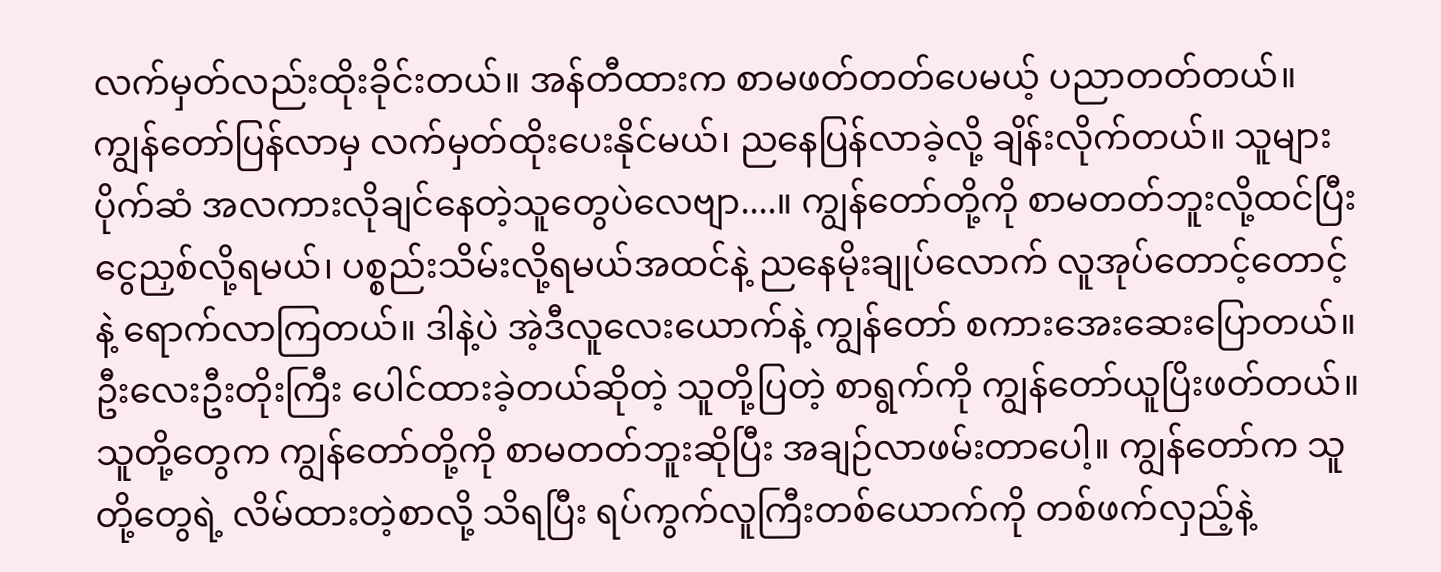လက်မှတ်လည်းထိုးခိုင်းတယ်။ အန်တီထားက စာမဖတ်တတ်ပေမယ့် ပညာတတ်တယ်။ ကျွန်တော်ပြန်လာမှ လက်မှတ်ထိုးပေးနိုင်မယ်၊ ညနေပြန်လာခဲ့လို့ ချိန်းလိုက်တယ်။ သူများပိုက်ဆံ အလကားလိုချင်နေတဲ့သူတွေပဲလေဗျာ....။ ကျွန်တော်တို့ကို စာမတတ်ဘူးလို့ထင်ပြီး ငွေညှစ်လို့ရမယ်၊ ပစ္စည်းသိမ်းလို့ရမယ်အထင်နဲ့ ညနေမိုးချုပ်လောက် လူအုပ်တောင့်တောင့်နဲ့ ရောက်လာကြတယ်။ ဒါနဲ့ပဲ အဲ့ဒီလူ‌လေးယောက်နဲ့ ကျွန်တော် စကားအေးဆေးပြောတယ်။ ဦးလေးဦးတိုးကြီး ပေါင်ထားခဲ့တယ်ဆိုတဲ့ သူတို့ပြတဲ့ စာရွက်ကို ကျွန်တော်ယူပြိးဖတ်တယ်။ သူတို့တွေက ကျွန်တော်တို့ကို စာမတတ်ဘူးဆိုပြီး အချဉ်လာဖမ်းတာပေါ့။ ကျွန်တော်က သူတို့တွေရဲ့ လိမ်ထားတဲ့စာလို့ သိရပြီး ရပ်ကွက်လူကြီးတစ်ယောက်ကို တစ်ဖက်လှည့်နဲ့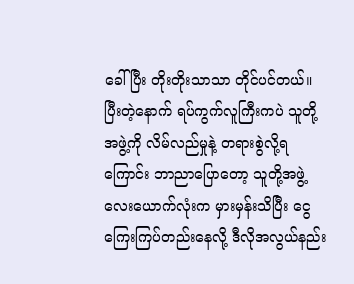ခေါ်ပြီး တိုးတိုးသာသာ တိုင်ပင်တယ်။ ပြီးတဲ့နောက် ရပ်ကွက်လူကြီးကပဲ သူတို့အဖွဲ့ကို လိမ်လည်မှုနဲ့ တရားစွဲလို့ရကြောင်း ဘာညာပြောတော့ သူတို့အဖွဲ့လေးယောက်လုံးက မှားမှန်းသိပြီး ငွေကြေးကြပ်တည်းနေလို့ ဒီလိုအလွယ်နည်း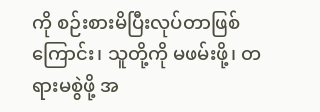ကို စဉ်းစားမိပြီးလုပ်တာဖြစ်ကြောင်း၊ သူတို့ကို မဖမ်းဖို့၊ တရားမစွဲဖို့ အ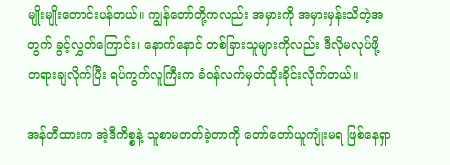မျိုးမျိုးတောင်းပန်တယ်။ ကျွန်တော်တို့ကလည်း အမှားကို အမှားမှန်းသိတဲ့အတွက် ခွင့်လွှတ်ကြောင်း၊ နောက်နောင် တစ်ခြားသူများကိုလည်း ဒီလိုမလုပ်ဖို့ တရားချလိုက်ပြီး ရပ်ကွက်လူကြီးက ခံဝန်လက်မှတ်ထိုးခိုင်းလိုက်တယ်။

အန်တီထားက အဲ့ဒီကိစ္စနဲ့ သူစာမတတ်ခဲ့တာကို တော်တော်ယူကျုံးမရ ဖြစ်နေရှာ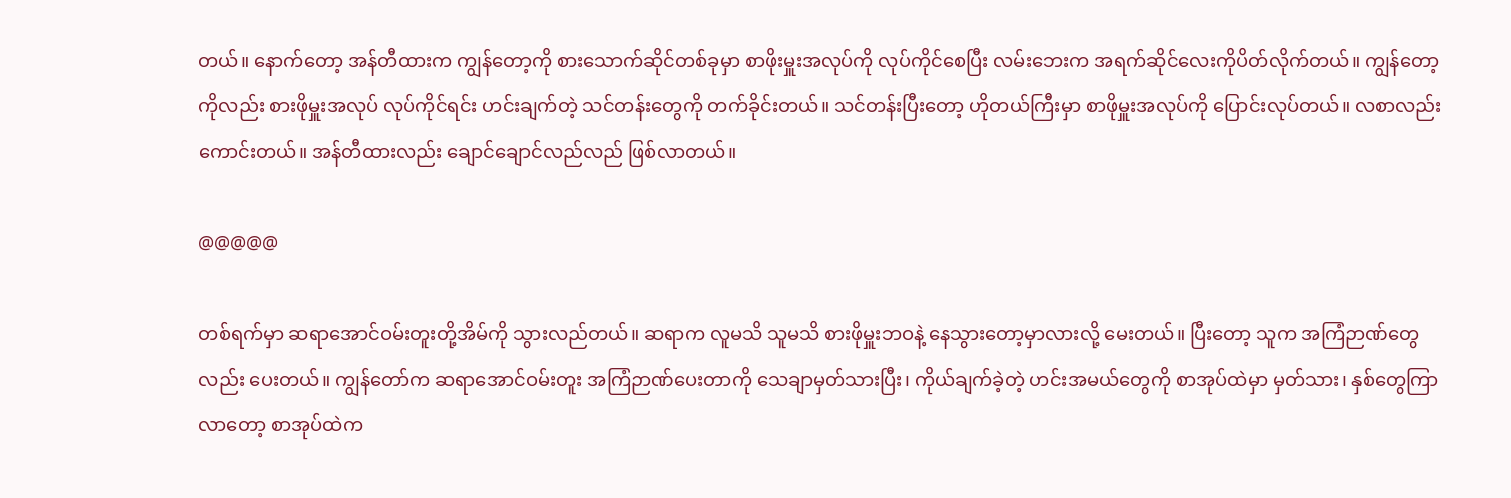တယ်။ နောက်တော့ အန်တီထားက ကျွန်တော့ကို စားသောက်ဆိုင်တစ်ခုမှာ စာဖိုးမှူးအလုပ်ကို လုပ်ကိုင်စေပြီး လမ်းဘေးက အရက်ဆိုင်လေးကိုပိတ်လိုက်တယ်။ ကျွန်တော့ကိုလည်း စားဖိုမှူးအလုပ် လုပ်ကိုင်ရင်း ဟင်းချက်တဲ့ သင်တန်းတွေကို တက်ခိုင်းတယ်။ သင်တန်းပြီးတော့ ဟိုတယ်ကြီးမှာ စာဖိုမှူးအလုပ်ကို ပြောင်းလုပ်တယ်။ လစာလည်း ကောင်းတယ်။ အန်တီထားလည်း ချောင်ချောင်လည်လည် ဖြစ်လာတယ်။

@@@@@

တစ်ရက်မှာ ဆရာအောင်ဝမ်းတူးတို့အိမ်ကို သွားလည်တယ်။ ဆရာက လူမသိ သူမသိ စားဖိုမှူးဘဝနဲ့ နေသွားတော့မှာလားလို့ မေးတယ်။ ပြီးတော့ သူက အကြံဉာဏ်တွေလည်း ပေးတယ်။ ကျွန်တော်က ဆရာအောင်ဝမ်းတူး အကြံဉာဏ်ပေးတာကို သေချာမှတ်သားပြီး၊ ကိုယ်ချက်ခဲ့တဲ့ ဟင်းအမယ်တွေကို စာအုပ်ထဲမှာ မှတ်သား၊ နှစ်တွေကြာလာတော့ စာအုပ်ထဲက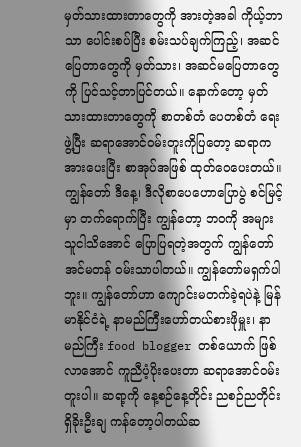မှတ်သားထားတာတွေကို အားတဲ့အခါ ကိုယ့်ဘာသာ ပေါင်းစပ်ပြီး စမ်းသပ်ချက်ကြည့်၊ အဆင်ပြေတာတွေကို မှတ်သား၊ အဆင်မပြေတာတွေကို ပြင်သင့်တာပြင်တယ်။ နောက်တော့ မှတ်သားထားတာတွေကို စာတစ်တံ ပေတစ်တံ ရေးဖွဲ့ပြီး ဆရာအောင်ဝမ်းတူးကိုပြတော့ ဆရာက အားပေးပြီး စာအုပ်အဖြစ် ထုတ်ဝေပေးတယ်။ ကျွန်တော် ဒီနေ့၊ ဒီလိုစာပေဟောပြောပွဲ စင်မြင့်မှာ တက်ရောက်ပြီး ကျွန်တော့ ဘဝကို အများသူငါသိအောင် ပြောပြရတဲ့အတွက် ကျွန်တော် အင်မတန် ဝမ်းသာပါတယ်။ ကျွန်တော်မရှက်ပါဘူး။ ကျွန်တော်ဟာ ကျောင်းမတက်ခဲ့ရပဲနဲ့ မြန်မာနိုင်ငံရဲ့ နာမည်ကြီးဟော်တယ်စားဖိုမှူး၊ နာမည်ကြီး food blogger တစ်ယောက် ဖြစ်လာအောင် ကူညီပံ့ပိုးပေးတာ ဆရာအောင်ဝမ်းတူးပါ။ ဆရာ့ကို နေ့စဉ်နေ့တိုင်း ညစဉ်ညတိုင်း ရှိခိုးဦးချ ကန်တော့ပါတယ်ဆ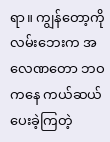ရာ။ ကျွန်တော့ကို လမ်းဘေးက အလေဏတော ဘဝကနေ ကယ်ဆယ်ပေးခဲ့ကြတဲ့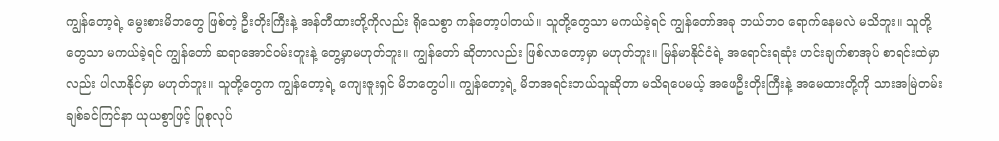ကျွန်တော့ရဲ့ မွေးစားမိဘတွေ ဖြစ်တဲ့ ဦးတိုးကြီးနဲ့ အန်တီထားတို့ကိုလည်း ရိုသေစွာ ကန်တော့ပါတယ်။ သူတို့တွေသာ မကယ်ခဲ့ရင် ကျွန်တော်အခု ဘယ်ဘဝ ရောက်နေမလဲ မသိဘူး။ သူတို့တွေသာ မကယ်ခဲ့ရင် ကျွန်တော် ဆရာအောင်ဝမ်းတူးနဲ့ တွေ့မှာမဟုတ်ဘူး။ ကျွန်တော် ဆိုတာလည်း ဖြစ်လာတော့မှာ မဟုတ်ဘူး။ မြန်မာနိုင်ငံရဲ့ အရောင်းရဆုံး ဟင်းချက်စာအုပ် စာရင်းထဲမှာလည်း ပါလာနိုင်မှာ မဟုတ်ဘူး။ သူတို့တွေက ကျွန်တော့ရဲ့ ကျေးဇူးရှင် မိဘတွေပါ။ ကျွန်တော့ရဲ့ မိဘအရင်းဘယ်သူဆိုတာ မသိရပေမယ့် အဖေဦးတိုးကြီးနဲ့ အမေထားတို့ကို သားအမြဲတမ်းချစ်ခင်ကြင်နာ ယုယစွာဖြင့် ပြုစုလုပ်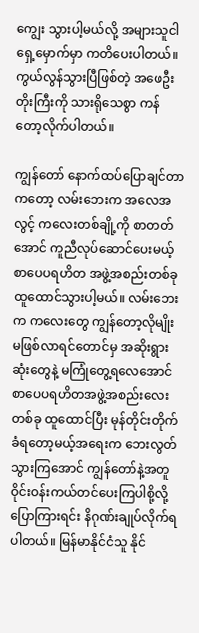ကျွေး သွားပါ့မယ်လို့ အများသူငါရှေ့မှောက်မှာ ကတိပေးပါတယ်။ ကွယ်လွန်သွားပြီဖြစ်တဲ့ အဖေဦးတိုးကြီးကို သားရိုသေစွာ ကန်တော့လိုက်ပါတယ်။

ကျွန်တော် နောက်ထပ်ပြောချင်တာကတော့ လမ်းဘေးက အလေအလွင့် ကလေးတစ်ချို့ကို စာတတ်အောင် ကူညီလုပ်ဆောင်ပေးမယ့် စာပေပရဟိတ အဖွဲ့အစည်းတစ်ခု ထူထောင်သွားပါ့မယ်။ လမ်းဘေးက ကလေးတွေ ကျွန်တော့လိုမျိုး မဖြစ်လာရင်တောင်မှ အဆိုးရွားဆုံးတွေနဲ့ မကြုံတွေ့ရလေအောင် စာပေပရဟိတအဖွဲ့အစည်းလေး တစ်ခု ထူထောင်ပြီး မုန်တိုင်းတိုက်ခံရတော့မယ့်အရေးက ဘေးလွတ်သွားကြအောင် ကျွန်တော်နဲ့အတူ ဝိုင်းဝန်းကယ်တင်ပေးကြပါစို့လို့ ပြောကြားရင်း နိဂုဏ်းချုပ်လိုက်ရပါတယ်။ မြန်မာနိုင်ငံသူ နိုင်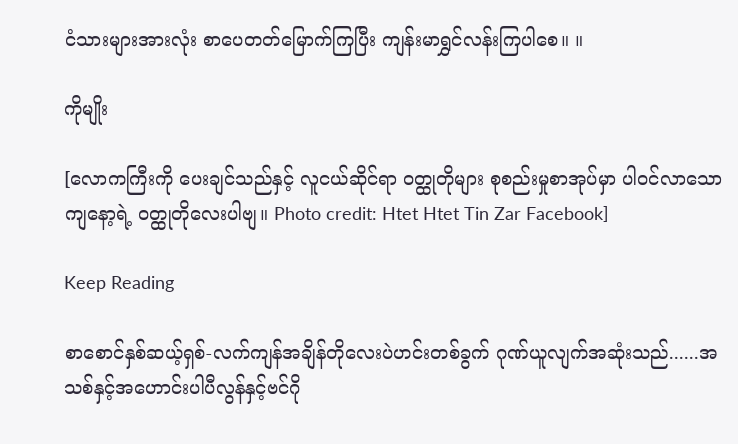ငံသားများအားလုံး စာပေတတ်မြောက်ကြပြီး ကျန်းမာရွှင်လန်းကြပါစေ။ ။

ကိုမျိုး

[လောကကြီးကို ပေးချင်သည်နှင့် လူငယ်ဆိုင်ရာ ဝတ္ထုတိုများ စုစည်းမှုစာအုပ်မှာ ပါဝင်လာသော ကျနော့ရဲ့ ဝတ္ထုတိုလေးပါဗျ။ Photo credit: Htet Htet Tin Zar Facebook]

Keep Reading

စာစောင်နှစ်ဆယ့်ရှစ်-လက်ကျန်အချိန်တိုလေးပဲဟင်းတစ်ခွက် ဂုဏ်ယူလျက်အဆုံးသည်......အသစ်နှင့်အဟောင်းပါပီလွန်နှင့်ဗင်ဂို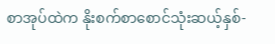စာအုပ်ထဲက နိုးစက်စာစောင်သုံးဆယ့်နှစ်-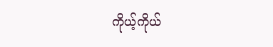ကိုယ့်ကိုယ်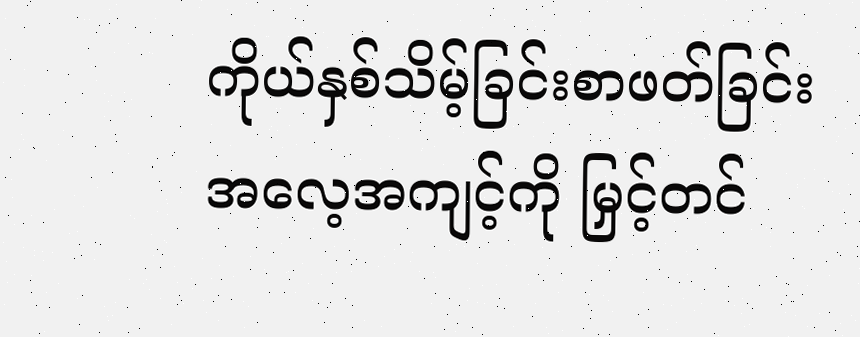ကိုယ်နှစ်သိမ့်ခြင်းစာဖတ်ခြင်းအလေ့အကျင့်ကို မြှင့်တင်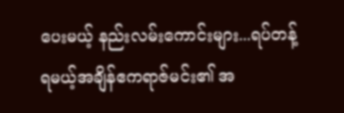ပေးမယ့် နည်းလမ်းကောင်းများ...ရပ်တန့်ရမယ့်အချိန်ဧကရာဇ်မင်း၏ အ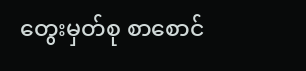တွေးမှတ်စု စာစောင်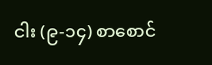ငါး (၉-၁၄) စာစောင်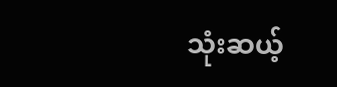သုံးဆယ့်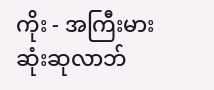ကိုး - အကြီးမားဆုံးဆုလာဘ်